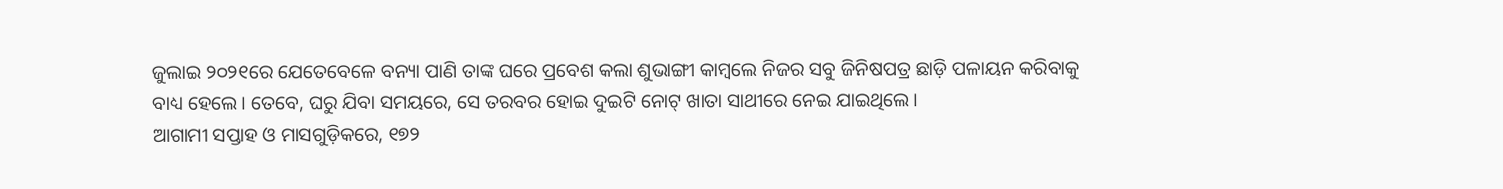ଜୁଲାଇ ୨୦୨୧ରେ ଯେତେବେଳେ ବନ୍ୟା ପାଣି ତାଙ୍କ ଘରେ ପ୍ରବେଶ କଲା ଶୁଭାଙ୍ଗୀ କାମ୍ବଲେ ନିଜର ସବୁ ଜିନିଷପତ୍ର ଛାଡ଼ି ପଳାୟନ କରିବାକୁ ବାଧ୍ୟ ହେଲେ। ତେବେ, ଘରୁ ଯିବା ସମୟରେ, ସେ ତରବର ହୋଇ ଦୁଇଟି ନୋଟ୍ ଖାତା ସାଥୀରେ ନେଇ ଯାଇଥିଲେ।
ଆଗାମୀ ସପ୍ତାହ ଓ ମାସଗୁଡ଼ିକରେ, ୧୭୨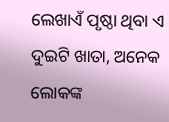ଲେଖାଏଁ ପୃଷ୍ଠା ଥିବା ଏ ଦୁଇଟି ଖାତା, ଅନେକ ଲୋକଙ୍କ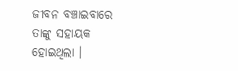ଜୀବନ ବଞ୍ଚାଇବାରେ ତାଙ୍କୁ ସହାୟକ ହୋଇଥିଲା ।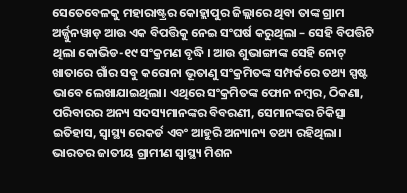ସେତେବେଳକୁ ମହାରାଷ୍ଟ୍ରର କୋହ୍ଲାପୁର ଜିଲ୍ଲାରେ ଥିବା ତାଙ୍କ ଗ୍ରାମ ଅର୍ଜ୍ଜୁନୱାଡ଼ ଆଉ ଏକ ବିପତ୍ତିକୁ ନେଇ ସଂଘର୍ଷ କରୁଥିଲା – ସେହି ବିପତ୍ତିଟି ଥିଲା କୋଭିଡ-୧୯ ସଂକ୍ରମଣ ବୃଦ୍ଧି । ଆଉ ଶୁଭାଙ୍ଗୀଙ୍କ ସେହି ନୋଟ୍ ଖାତାରେ ଗାଁର ସବୁ କରୋନା ଭୂତାଣୁ ସଂକ୍ରମିତଙ୍କ ସମ୍ପର୍କରେ ତଥ୍ୟ ସ୍ପଷ୍ଟ ଭାବେ ଲେଖାଯାଇଥିଲା। ଏଥିରେ ସଂକ୍ରମିତଙ୍କ ଫୋନ ନମ୍ବର, ଠିକଣା, ପରିବାରର ଅନ୍ୟ ସଦସ୍ୟମାନଙ୍କର ବିବରଣୀ, ସେମାନଙ୍କର ଚିକିତ୍ସା ଇତିହାସ, ସ୍ୱାସ୍ଥ୍ୟ ରେକର୍ଡ ଏବଂ ଆହୁରି ଅନ୍ୟାନ୍ୟ ତଥ୍ୟ ରହିଥିଲା।
ଭାରତର ଜାତୀୟ ଗ୍ରାମୀଣ ସ୍ୱାସ୍ଥ୍ୟ ମିଶନ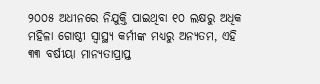୨୦୦୫ ଅଧୀନରେ ନିଯୁକ୍ତି ପାଇଥିବା ୧୦ ଲକ୍ଷରୁ ଅଧିକ ମହିଳା ଗୋଷ୍ଠୀ ସ୍ୱାସ୍ଥ୍ୟ କର୍ମୀଙ୍କ ମଧ୍ୟରୁ ଅନ୍ୟତମ, ଏହି ୩୩ ବର୍ଷୀୟା ମାନ୍ୟତାପ୍ରାପ୍ତ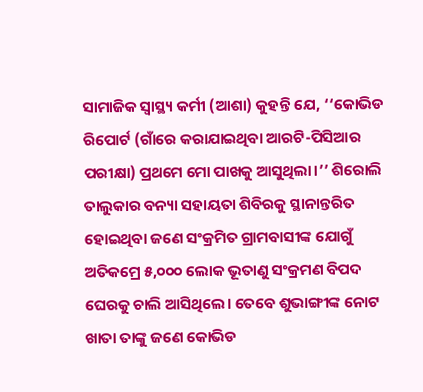ସାମାଜିକ ସ୍ୱାସ୍ଥ୍ୟ କର୍ମୀ (ଆଶା) କୁହନ୍ତି ଯେ, ‘‘କୋଭିଡ ରିପୋର୍ଟ (ଗାଁରେ କରାଯାଇଥିବା ଆରଟି-ପିସିଆର ପରୀକ୍ଷା) ପ୍ରଥମେ ମୋ ପାଖକୁ ଆସୁଥିଲା।’’ ଶିରୋଲି ତାଲୁକାର ବନ୍ୟା ସହାୟତା ଶିବିରକୁ ସ୍ଥାନାନ୍ତରିତ ହୋଇଥିବା ଜଣେ ସଂକ୍ରମିତ ଗ୍ରାମବାସୀଙ୍କ ଯୋଗୁଁ ଅତିକମ୍ରେ ୫,୦୦୦ ଲୋକ ଭୂତାଣୁ ସଂକ୍ରମଣ ବିପଦ ଘେରକୁ ଚାଲି ଆସିଥିଲେ। ତେବେ ଶୁଭାଙ୍ଗୀଙ୍କ ନୋଟ ଖାତା ତାଙ୍କୁ ଜଣେ କୋଭିଡ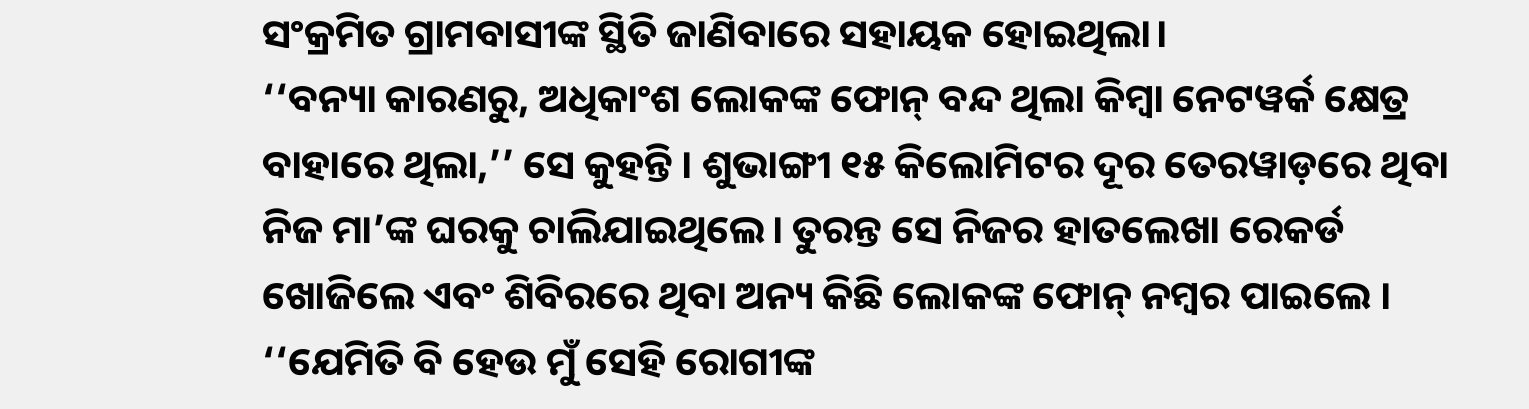ସଂକ୍ରମିତ ଗ୍ରାମବାସୀଙ୍କ ସ୍ଥିତି ଜାଣିବାରେ ସହାୟକ ହୋଇଥିଲା।
‘‘ବନ୍ୟା କାରଣରୁ, ଅଧିକାଂଶ ଲୋକଙ୍କ ଫୋନ୍ ବନ୍ଦ ଥିଲା କିମ୍ବା ନେଟୱର୍କ କ୍ଷେତ୍ର ବାହାରେ ଥିଲା,’’ ସେ କୁହନ୍ତି । ଶୁଭାଙ୍ଗୀ ୧୫ କିଲୋମିଟର ଦୂର ତେରୱାଡ଼ରେ ଥିବା ନିଜ ମା’ଙ୍କ ଘରକୁ ଚାଲିଯାଇଥିଲେ। ତୁରନ୍ତ ସେ ନିଜର ହାତଲେଖା ରେକର୍ଡ ଖୋଜିଲେ ଏବଂ ଶିବିରରେ ଥିବା ଅନ୍ୟ କିଛି ଲୋକଙ୍କ ଫୋନ୍ ନମ୍ବର ପାଇଲେ । ‘‘ଯେମିତି ବି ହେଉ ମୁଁ ସେହି ରୋଗୀଙ୍କ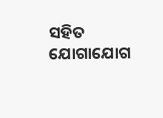ସହିତ ଯୋଗାଯୋଗ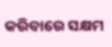କରିବାରେ ସକ୍ଷମ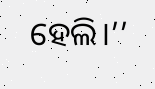ହେଲି।’’